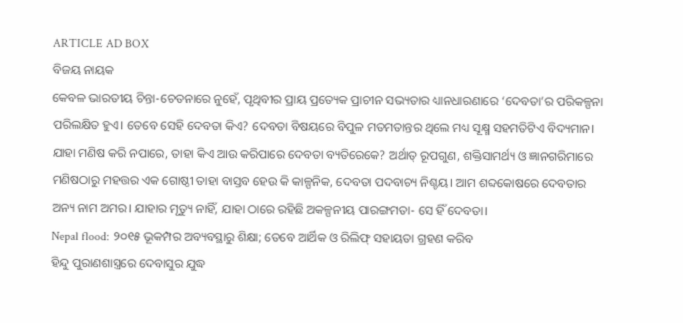ARTICLE AD BOX
ବିଜୟ ନାୟକ
କେବଳ ଭାରତୀୟ ଚିନ୍ତା-ଚେତନାରେ ନୁହେଁ, ପୃଥିବୀର ପ୍ରାୟ ପ୍ରତ୍ୟେକ ପ୍ରାଚୀନ ସଭ୍ୟତାର ଧ୍ୟାନଧାରଣାରେ ‘ଦେବତା’ର ପରିକଳ୍ପନା ପରିଲକ୍ଷିତ ହୁଏ। ତେବେ ସେହି ଦେବତା କିଏ? ଦେବତା ବିଷୟରେ ବିପୁଳ ମତମତାନ୍ତର ଥିଲେ ମଧ୍ୟ ସୂକ୍ଷ୍ମ ସହମତିଟିଏ ବିଦ୍ୟମାନ। ଯାହା ମଣିଷ କରି ନପାରେ, ତାହା କିଏ ଆଉ କରିପାରେ ଦେବତା ବ୍ୟତିରେକେ? ଅର୍ଥାତ୍ ରୂପଗୁଣ, ଶକ୍ତିସାମର୍ଥ୍ୟ ଓ ଜ୍ଞାନଗରିମାରେ ମଣିଷଠାରୁ ମହତ୍ତର ଏକ ଗୋଷ୍ଠୀ ତାହା ବାସ୍ତବ ହେଉ କି କାଳ୍ପନିକ, ଦେବତା ପଦବାଚ୍ୟ ନିଶ୍ଚୟ। ଆମ ଶବ୍ଦକୋଷରେ ଦେବତାର ଅନ୍ୟ ନାମ ଅମର। ଯାହାର ମୃତ୍ୟୁ ନାହିଁ, ଯାହା ଠାରେ ରହିଛି ଅକଳ୍ପନୀୟ ପାରଙ୍ଗମତା- ସେ ହିଁ ଦେବତା।
Nepal flood: ୨୦୧୫ ଭୂକମ୍ପର ଅବ୍ୟବସ୍ଥାରୁ ଶିକ୍ଷା; ତେବେ ଆର୍ଥିକ ଓ ରିଲିଫ୍ ସହାୟତା ଗ୍ରହଣ କରିବ
ହିନ୍ଦୁ ପୁରାଣଶାସ୍ତ୍ରରେ ଦେବାସୁର ଯୁଦ୍ଧ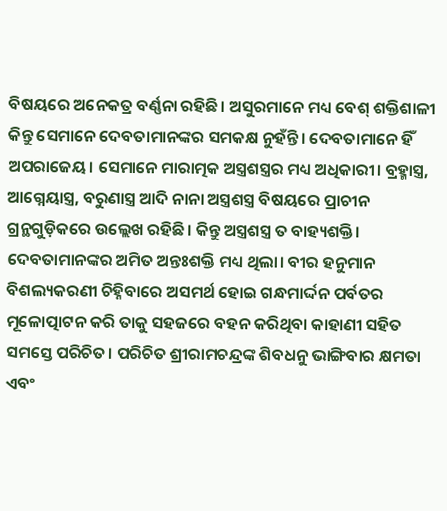ବିଷୟରେ ଅନେକତ୍ର ବର୍ଣ୍ଣନା ରହିଛି। ଅସୁରମାନେ ମଧ୍ୟ ବେଶ୍ ଶକ୍ତିଶାଳୀ କିନ୍ତୁ ସେମାନେ ଦେବତାମାନଙ୍କର ସମକକ୍ଷ ନୁହଁନ୍ତି। ଦେବତାମାନେ ହିଁ ଅପରାଜେୟ। ସେମାନେ ମାରାତ୍ମକ ଅସ୍ତ୍ରଶସ୍ତ୍ରର ମଧ୍ୟ ଅଧିକାରୀ। ବ୍ରହ୍ମାସ୍ତ୍ର, ଆଗ୍ନେୟାସ୍ତ୍ର, ବରୁଣାସ୍ତ୍ର ଆଦି ନାନା ଅସ୍ତ୍ରଶସ୍ତ୍ର ବିଷୟରେ ପ୍ରାଚୀନ ଗ୍ରନ୍ଥଗୁଡ଼ିକରେ ଉଲ୍ଲେଖ ରହିଛି। କିନ୍ତୁ ଅସ୍ତ୍ରଶସ୍ତ୍ର ତ ବାହ୍ୟଶକ୍ତି। ଦେବତାମାନଙ୍କର ଅମିତ ଅନ୍ତଃଶକ୍ତି ମଧ୍ୟ ଥିଲା। ବୀର ହନୁମାନ ବିଶଲ୍ୟକରଣୀ ଚିହ୍ନିବାରେ ଅସମର୍ଥ ହୋଇ ଗନ୍ଧମାର୍ଦ୍ଦନ ପର୍ବତର ମୂଳୋତ୍ପାଟନ କରି ତାକୁ ସହଜରେ ବହନ କରିଥିବା କାହାଣୀ ସହିତ ସମସ୍ତେ ପରିଚିତ। ପରିଚିତ ଶ୍ରୀରାମଚନ୍ଦ୍ରଙ୍କ ଶିବଧନୁ ଭାଙ୍ଗିବାର କ୍ଷମତା ଏବଂ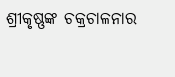ଶ୍ରୀକୃଷ୍ଣଙ୍କ ଚକ୍ରଚାଳନାର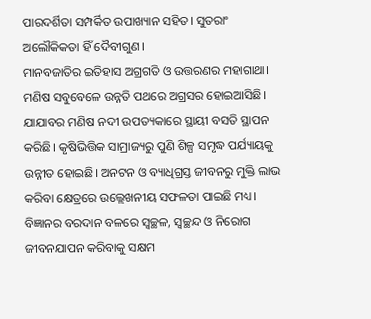ପାରଦର୍ଶିତା ସମ୍ପର୍କିତ ଉପାଖ୍ୟାନ ସହିତ। ସୁତରାଂ ଅଲୌକିକତା ହିଁ ଦୈବୀଗୁଣ।
ମାନବଜାତିର ଇତିହାସ ଅଗ୍ରଗତି ଓ ଉତ୍ତରଣର ମହାଗାଥା। ମଣିଷ ସବୁବେଳେ ଉନ୍ନତି ପଥରେ ଅଗ୍ରସର ହୋଇଆସିଛି। ଯାଯାବର ମଣିଷ ନଦୀ ଉପତ୍ୟକାରେ ସ୍ଥାୟୀ ବସତି ସ୍ଥାପନ କରିଛି। କୃଷିଭିତ୍ତିକ ସାମ୍ରାଜ୍ୟରୁ ପୁଣି ଶିଳ୍ପ ସମୃଦ୍ଧ ପର୍ଯ୍ୟାୟକୁ ଉନ୍ନୀତ ହୋଇଛି। ଅନଟନ ଓ ବ୍ୟାଧିଗ୍ରସ୍ତ ଜୀବନରୁ ମୁକ୍ତି ଲାଭ କରିବା କ୍ଷେତ୍ରରେ ଉଲ୍ଲେଖନୀୟ ସଫଳତା ପାଇଛି ମଧ୍ୟ। ବିଜ୍ଞାନର ବରଦାନ ବଳରେ ସ୍ୱଚ୍ଛଳ, ସ୍ୱଚ୍ଛନ୍ଦ ଓ ନିରୋଗ ଜୀବନଯାପନ କରିବାକୁ ସକ୍ଷମ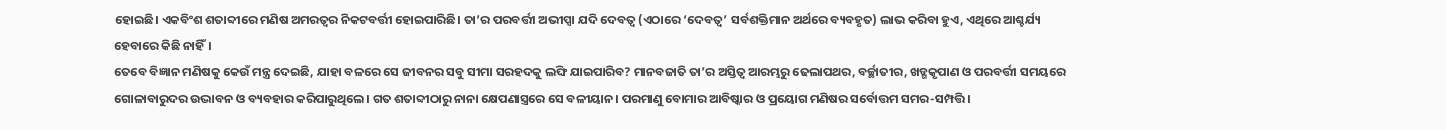ହୋଇଛି। ଏକବିଂଶ ଶତାବ୍ଦୀରେ ମଣିଷ ଅମରତ୍ୱର ନିକଟବର୍ତ୍ତୀ ହୋଇପାରିଛି। ତା’ର ପରବର୍ତ୍ତୀ ଅଭୀପ୍ସା ଯଦି ଦେବତ୍ୱ (ଏଠାରେ ‘ଦେବତ୍ୱ’ ସର୍ବଶକ୍ତିମାନ ଅର୍ଥରେ ବ୍ୟବହୃତ) ଲାଭ କରିବା ହୁଏ, ଏଥିରେ ଆଶ୍ଚର୍ଯ୍ୟ ହେବାରେ କିଛି ନାହିଁ।
ତେବେ ବିଜ୍ଞାନ ମଣିଷକୁ କେଉଁ ମନ୍ତ୍ର ଦେଇଛି, ଯାହା ବଳରେ ସେ ଜୀବନର ସବୁ ସୀମା ସରହଦକୁ ଲଙ୍ଘି ଯାଇପାରିବ? ମାନବଜାତି ତା’ର ଅସ୍ତିତ୍ୱ ଆରମ୍ଭରୁ ଢେଲାପଥର, ବର୍ଚ୍ଛାତୀର, ଖଡ୍ଗକୃପାଣ ଓ ପରବର୍ତ୍ତୀ ସମୟରେ ଗୋଳାବାରୁଦର ଉଦ୍ଭାବନ ଓ ବ୍ୟବହାର କରିପାରୁଥିଲେ। ଗତ ଶତାବ୍ଦୀଠାରୁ ନାନା କ୍ଷେପଣାସ୍ତ୍ରରେ ସେ ବଳୀୟାନ। ପରମାଣୁ ବୋମାର ଆବିଷ୍କାର ଓ ପ୍ରୟୋଗ ମଣିଷର ସର୍ବୋତ୍ତମ ସମର-ସମ୍ପତ୍ତି।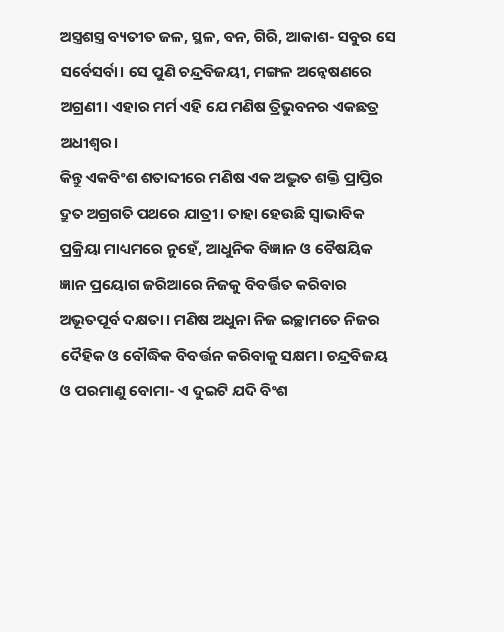ଅସ୍ତ୍ରଶସ୍ତ୍ର ବ୍ୟତୀତ ଜଳ, ସ୍ଥଳ, ବନ, ଗିରି, ଆକାଶ- ସବୁର ସେ ସର୍ବେସର୍ବା। ସେ ପୁଣି ଚନ୍ଦ୍ରବିଜୟୀ, ମଙ୍ଗଳ ଅନ୍ୱେଷଣରେ ଅଗ୍ରଣୀ। ଏହାର ମର୍ମ ଏହି ଯେ ମଣିଷ ତ୍ରିଭୁବନର ଏକଛତ୍ର ଅଧୀଶ୍ୱର।
କିନ୍ତୁ ଏକବିଂଶ ଶତାବ୍ଦୀରେ ମଣିଷ ଏକ ଅଦ୍ଭୁତ ଶକ୍ତି ପ୍ରାପ୍ତିର ଦ୍ରୁତ ଅଗ୍ରଗତି ପଥରେ ଯାତ୍ରୀ। ତାହା ହେଉଛି ସ୍ୱାଭାବିକ ପ୍ରକ୍ରିୟା ମାଧ୍ୟମରେ ନୁହେଁ, ଆଧୁନିକ ବିଜ୍ଞାନ ଓ ବୈଷୟିକ ଜ୍ଞାନ ପ୍ରୟୋଗ ଜରିଆରେ ନିଜକୁ ବିବର୍ତ୍ତିତ କରିବାର ଅଭୂତପୂର୍ବ ଦକ୍ଷତା। ମଣିଷ ଅଧୁନା ନିଜ ଇଚ୍ଛାମତେ ନିଜର ଦୈହିକ ଓ ବୌଦ୍ଧିକ ବିବର୍ତ୍ତନ କରିବାକୁ ସକ୍ଷମ। ଚନ୍ଦ୍ରବିଜୟ ଓ ପରମାଣୁ ବୋମା- ଏ ଦୁଇଟି ଯଦି ବିଂଶ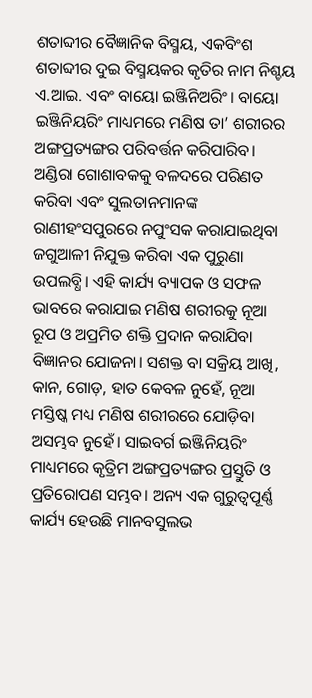ଶତାବ୍ଦୀର ବୈଜ୍ଞାନିକ ବିସ୍ମୟ, ଏକବିଂଶ ଶତାବ୍ଦୀର ଦୁଇ ବିସ୍ମୟକର କୃତିର ନାମ ନିଶ୍ଚୟ ଏ.ଆଇ. ଏବଂ ବାୟୋ ଇଞ୍ଜିନିଅରିଂ। ବାୟୋ ଇଞ୍ଜିନିୟରିଂ ମାଧ୍ୟମରେ ମଣିଷ ତା’ ଶରୀରର ଅଙ୍ଗପ୍ରତ୍ୟଙ୍ଗର ପରିବର୍ତ୍ତନ କରିପାରିବ। ଅଣ୍ଡିରା ଗୋଶାବକକୁ ବଳଦରେ ପରିଣତ କରିବା ଏବଂ ସୁଲତାନମାନଙ୍କ ରାଣୀହଂସପୁରରେ ନପୁଂସକ କରାଯାଇଥିବା ଜଗୁଆଳୀ ନିଯୁକ୍ତ କରିବା ଏକ ପୁରୁଣା ଉପଲବ୍ଧି। ଏହି କାର୍ଯ୍ୟ ବ୍ୟାପକ ଓ ସଫଳ ଭାବରେ କରାଯାଇ ମଣିଷ ଶରୀରକୁ ନୂଆ ରୂପ ଓ ଅପ୍ରମିତ ଶକ୍ତି ପ୍ରଦାନ କରାଯିବା ବିଜ୍ଞାନର ଯୋଜନା। ସଶକ୍ତ ବା ସକ୍ରିୟ ଆଖି, କାନ, ଗୋଡ଼, ହାତ କେବଳ ନୁହେଁ, ନୂଆ ମସ୍ତିଷ୍କ ମଧ୍ୟ ମଣିଷ ଶରୀରରେ ଯୋଡ଼ିବା ଅସମ୍ଭବ ନୁହେଁ। ସାଇବର୍ଗ ଇଞ୍ଜିନିୟରିଂ ମାଧ୍ୟମରେ କୃତ୍ରିମ ଅଙ୍ଗପ୍ରତ୍ୟଙ୍ଗର ପ୍ରସ୍ତୁତି ଓ ପ୍ରତିରୋପଣ ସମ୍ଭବ। ଅନ୍ୟ ଏକ ଗୁରୁତ୍ୱପୂର୍ଣ୍ଣ କାର୍ଯ୍ୟ ହେଉଛି ମାନବସୁଲଭ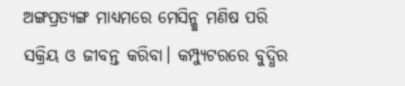ଅଙ୍ଗପ୍ରତ୍ୟଙ୍ଗ ମାଧ୍ୟମରେ ମେସିନ୍କୁ ମଣିଷ ପରି ସକ୍ରିୟ ଓ ଜୀବନ୍ତ କରିବା। କମ୍ପ୍ୟୁଟରରେ ବୁଦ୍ଧିର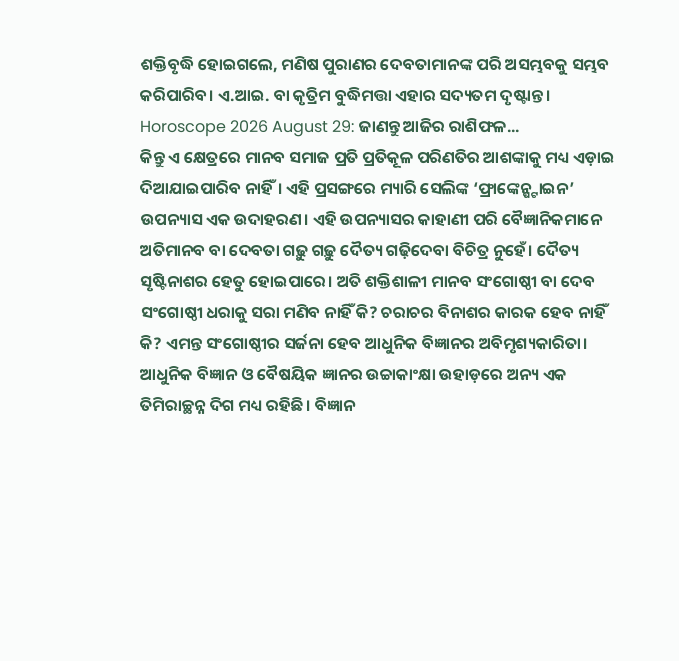ଶକ୍ତିବୃଦ୍ଧି ହୋଇଗଲେ, ମଣିଷ ପୁରାଣର ଦେବତାମାନଙ୍କ ପରି ଅସମ୍ଭବକୁ ସମ୍ଭବ କରିପାରିବ। ଏ.ଆଇ. ବା କୃତ୍ରିମ ବୁଦ୍ଧିମତ୍ତା ଏହାର ସଦ୍ୟତମ ଦୃଷ୍ଟାନ୍ତ।
Horoscope 2026 August 29: ଜାଣନ୍ତୁ ଆଜିର ରାଶିଫଳ...
କିନ୍ତୁ ଏ କ୍ଷେତ୍ରରେ ମାନବ ସମାଜ ପ୍ରତି ପ୍ରତିକୂଳ ପରିଣତିର ଆଶଙ୍କାକୁ ମଧ୍ୟ ଏଡ଼ାଇ ଦିଆଯାଇପାରିବ ନାହିଁ। ଏହି ପ୍ରସଙ୍ଗରେ ମ୍ୟାରି ସେଲିଙ୍କ ‘ଫ୍ରାଙ୍କେନ୍ଷ୍ଟାଇନ’ ଉପନ୍ୟାସ ଏକ ଉଦାହରଣ। ଏହି ଉପନ୍ୟାସର କାହାଣୀ ପରି ବୈଜ୍ଞାନିକମାନେ ଅତିମାନବ ବା ଦେବତା ଗଢ଼ୁ ଗଢ଼ୁ ଦୈତ୍ୟ ଗଢ଼ିଦେବା ବିଚିତ୍ର ନୁହେଁ। ଦୈତ୍ୟ ସୃଷ୍ଟିନାଶର ହେତୁ ହୋଇପାରେ। ଅତି ଶକ୍ତିଶାଳୀ ମାନବ ସଂଗୋଷ୍ଠୀ ବା ଦେବ ସଂଗୋଷ୍ଠୀ ଧରାକୁ ସରା ମଣିବ ନାହିଁ କି? ଚରାଚର ବିନାଶର କାରକ ହେବ ନାହିଁ କି? ଏମନ୍ତ ସଂଗୋଷ୍ଠୀର ସର୍ଜନା ହେବ ଆଧୁନିକ ବିଜ୍ଞାନର ଅବିମୃଶ୍ୟକାରିତା। ଆଧୁନିକ ବିଜ୍ଞାନ ଓ ବୈଷୟିକ ଜ୍ଞାନର ଉଚ୍ଚାକାଂକ୍ଷା ଉହାଡ଼ରେ ଅନ୍ୟ ଏକ ତିମିରାଚ୍ଛନ୍ନ ଦିଗ ମଧ୍ୟ ରହିଛି। ବିଜ୍ଞାନ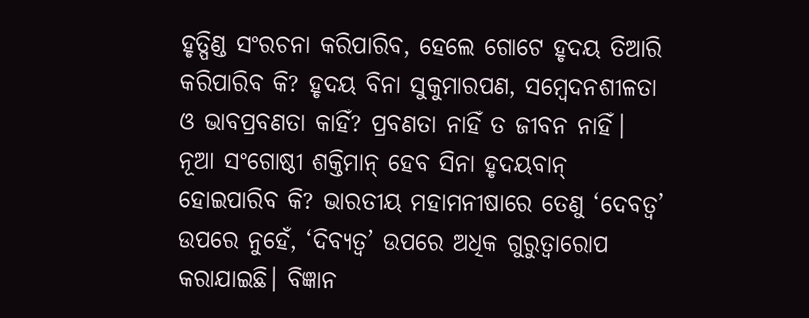ହୃତ୍ପିଣ୍ଡ ସଂରଚନା କରିପାରିବ, ହେଲେ ଗୋଟେ ହୃଦୟ ତିଆରି କରିପାରିବ କି? ହୃଦୟ ବିନା ସୁକୁମାରପଣ, ସମ୍ବେଦନଶୀଳତା ଓ ଭାବପ୍ରବଣତା କାହିଁ? ପ୍ରବଣତା ନାହିଁ ତ ଜୀବନ ନାହିଁ। ନୂଆ ସଂଗୋଷ୍ଠୀ ଶକ୍ତିମାନ୍ ହେବ ସିନା ହୃଦୟବାନ୍ ହୋଇପାରିବ କି? ଭାରତୀୟ ମହାମନୀଷାରେ ତେଣୁ ‘ଦେବତ୍ୱ’ ଉପରେ ନୁହେଁ, ‘ଦିବ୍ୟତ୍ୱ’ ଉପରେ ଅଧିକ ଗୁରୁତ୍ୱାରୋପ କରାଯାଇଛି। ବିଜ୍ଞାନ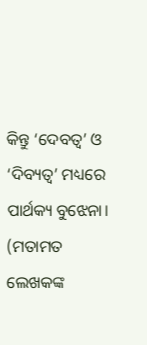କିନ୍ତୁ ‘ଦେବତ୍ୱ’ ଓ ‘ଦିବ୍ୟତ୍ୱ’ ମଧ୍ୟରେ ପାର୍ଥକ୍ୟ ବୁଝେନା।
(ମତାମତ ଲେଖକଙ୍କ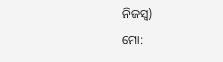ନିଜସ୍ବ)
ମୋ: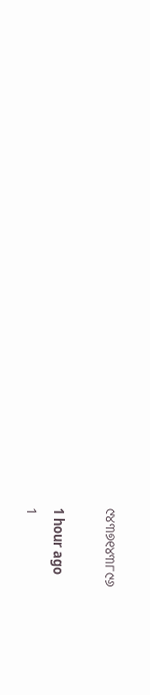୯୪୩୭୧୪୩୮୯୬

1 hour ago
1